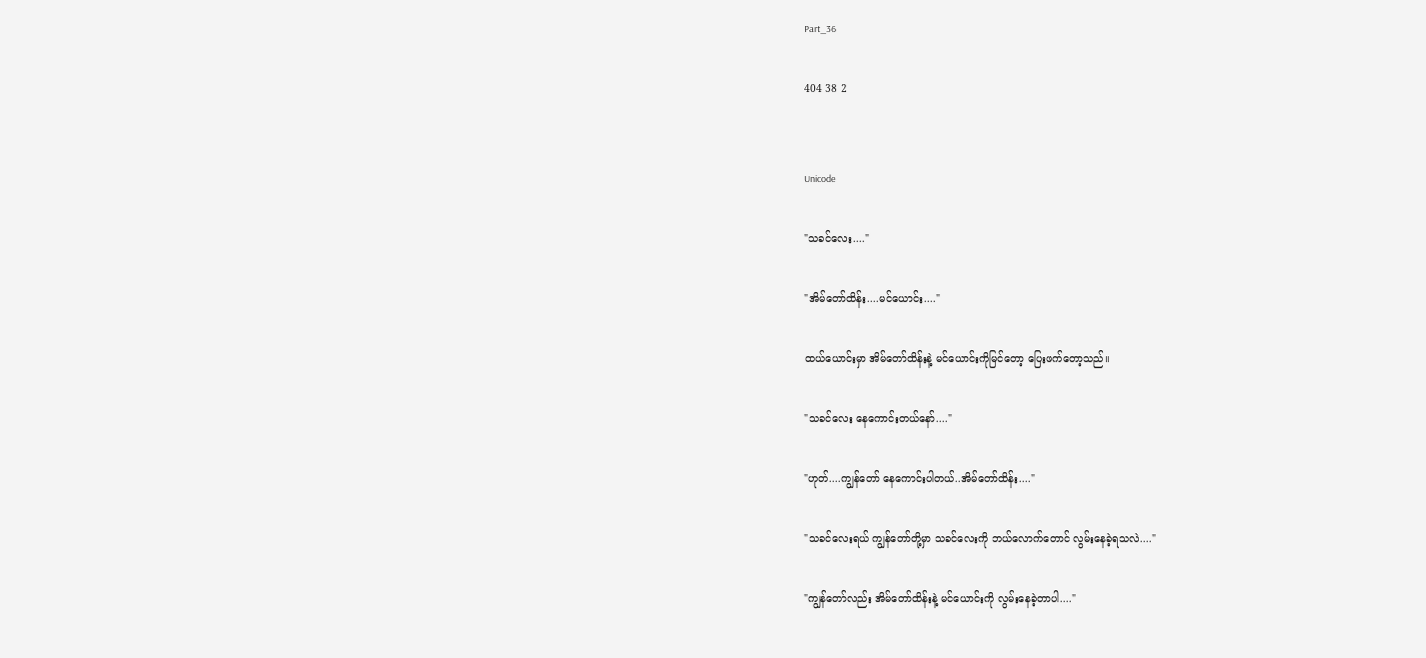Part_36

404 38 2


Unicode

"သခင်လေး...."

"အိမ်တော်ထိန်း....မင်ယောင်း...."

ထယ်ယောင်းမှာ အိမ်တော်ထိန်းနဲ့ မင်ယောင်းကိုမြင်တော့ ပြေးဖက်တော့သည်။

"သခင်လေး နေကောင်းတယ်နော်...."

"ဟုတ်....ကျွန်တော် နေကောင်းပါတယ်..အိမ်တော်ထိန်း...."

"သခင်လေးရယ် ကျွန်တော်တို့မှာ သခင်လေးကို ဘယ်လောက်တောင် လွမ်းနေခဲ့ရသလဲ...."

"ကျွန်တော်လည်း အိမ်တော်ထိန်းနဲ့ မင်ယောင်းကို လွမ်းနေခဲ့တာပါ...."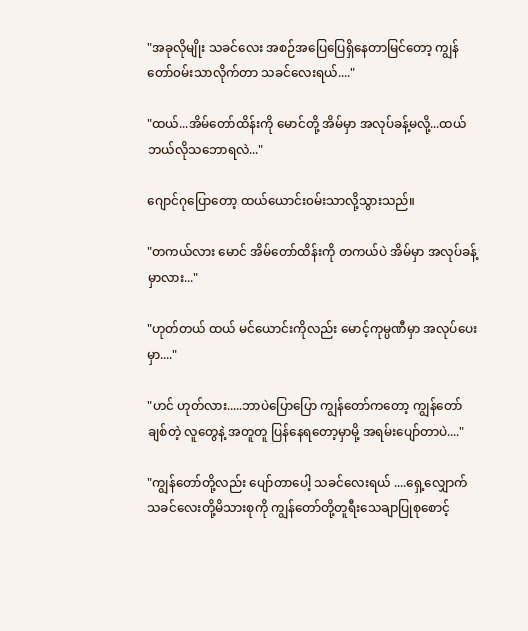"အခုလိုမျိုး သခင်လေး အစဉ်အပြေပြေရှိနေတာမြင်တော့ ကျွန်တော်၀မ်းသာလိုက်တာ သခင်လေးရယ်...."

"ထယ်...အိမ်တော်ထိန်းကို မောင်တို့ အိမ်မှာ အလုပ်ခန့်မလို့...ထယ်ဘယ်လိုသဘောရလဲ..."

ဂျောင်ဂုပြောတော့ ထယ်ယောင်း၀မ်းသာလို့သွားသည်။

"တကယ်လား မောင် အိမ်တော်ထိန်းကို တကယ်ပဲ အိမ်မှာ အလုပ်ခန့်မှာလား..."

"ဟုတ်တယ် ထယ် မင်ယောင်းကိုလည်း မောင့်ကုမ္ပဏီမှာ အလုပ်ပေးမှာ...."

"ဟင် ဟုတ်လား.....ဘာပဲပြောပြော ကျွန်တော်ကတော့ ကျွန်တော် ချစ်တဲ့ လူတွေနဲ့ အတူတူ ပြန်နေရတော့မှာမို့ အရမ်းပျော်တာပဲ...."

"ကျွန်တော်တို့လည်း ပျော်တာပေါ့ သခင်လေးရယ် ....ရှေ့လျှောက်သခင်လေးတို့မိသားစုကို ကျွန်တော်တို့တူရီးသေချာပြုစုစောင့်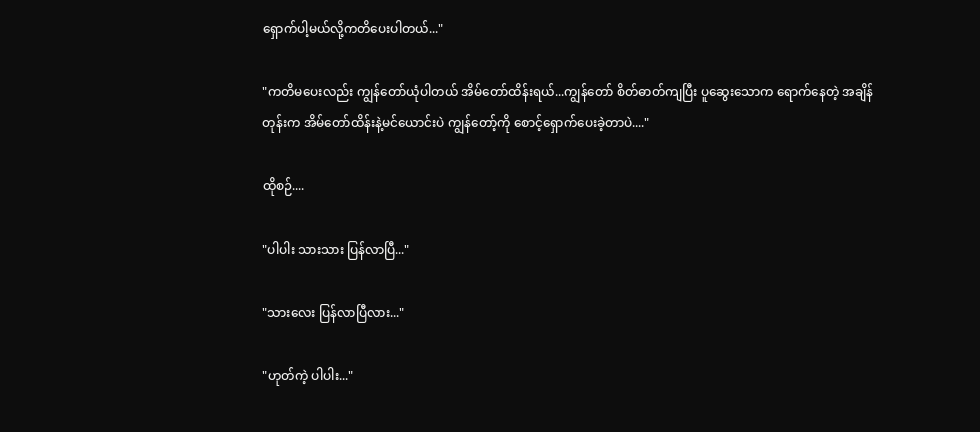ရှောက်ပါ့မယ်လို့ကတိပေးပါတယ်..."

"ကတိမပေးလည်း ကျွန်တော်ယုံပါတယ် အိမ်တော်ထိန်းရယ်...ကျွန်တော် စိတ်ဓာတ်ကျပြီး ပူဆွေးသောက ရောက်နေတဲ့ အချိန်တုန်းက အိမ်တော်ထိန်းနဲ့မင်ယောင်းပဲ ကျွန်တော့်ကို စောင့်ရှောက်ပေးခဲ့တာပဲ...."

ထိုစဉ်....

"ပါပါး သားသား ပြန်လာပြီ..."

"သားလေး ပြန်လာပြီလား..."

"ဟုတ်ကဲ့ ပါပါး..."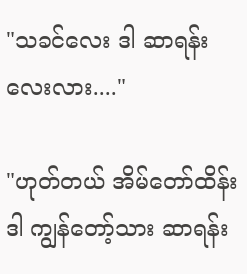"သခင်လေး ဒါ ဆာရန်းလေးလား...."

"ဟုတ်တယ် အိမ်တော်ထိန်း ဒါ ကျွန်တော့်သား ဆာရန်း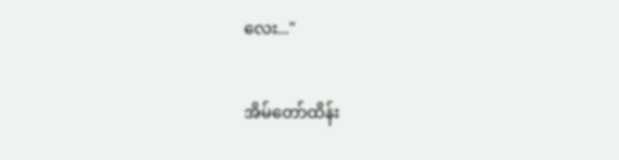လေး..."

အိမ်တော်ထိန်း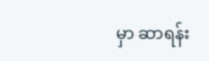မှာ ဆာရန်း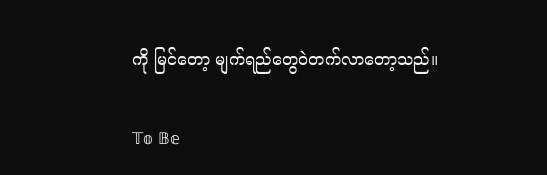ကို မြင်တော့ မျက်ရည်တွေဝဲတက်လာတော့သည်။

𝕋𝕠 𝔹𝕖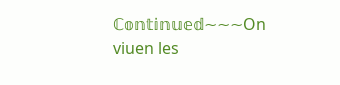ℂ𝕠𝕟𝕥𝕚𝕟𝕦𝕖𝕕~~~On viuen les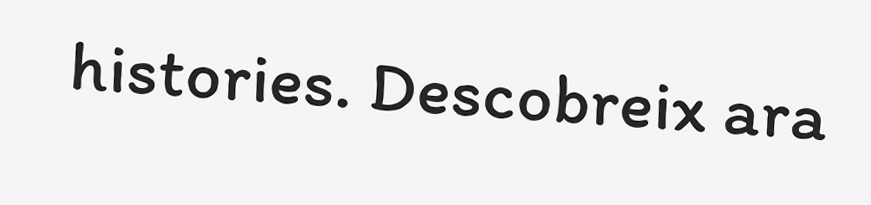histories. Descobreix ara